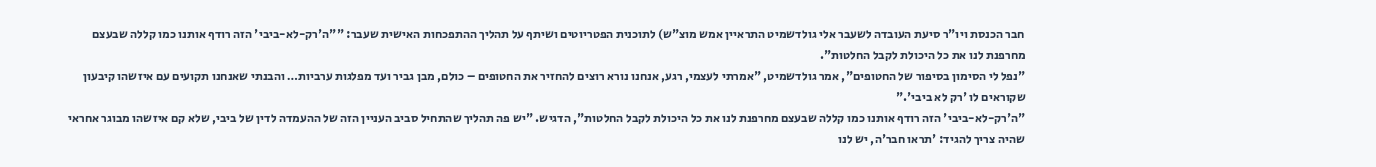חבר הכנסת ויו"ר סיעת העובדה לשעבר אלי גולדשמיט התראיין אמש מוצ"ש) לתוכנית הפטריוטים ושיתף על תהליך ההתפכחות האישית שעבר: ""ה'רק-לא-ביבי' הזה רודף אותנו כמו קללה שבעצם מחרפנת לנו את כל היכולת לקבל החלטות".
"נפל לי הסימון בסיפור של החטופים", אמר גולדשמיט, "אמרתי לעצמי, רגע, אנחנו נורא רוצים להחזיר את החטופים – כולם, מבן גביר ועד מפלגות ערביות… והבנתי שאנחנו תקועים עם איזשהו קיבעון שקוראים לו 'רק לא ביבי'."
"ה'רק-לא-ביבי' הזה רודף אותנו כמו קללה שבעצם מחרפנת לנו את כל היכולת לקבל החלטות", הדגיש. "יש פה תהליך שהתחיל סביב העניין הזה של ההעמדה לדין של ביבי, שלא קם איזשהו מבוגר אחראי שהיה צריך להגיד: 'תראו חבר'ה, יש לנו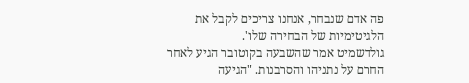פה אדם שנבחר, אנחנו צריכים לקבל את הלגיטימיות של הבחירה שלו'.
גולדשמיט אמר שהשבעה בקוטובר הגיע לאחר החרם על נתניהו והסרבנות. "הגיעה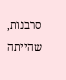סרבנות, שהייתה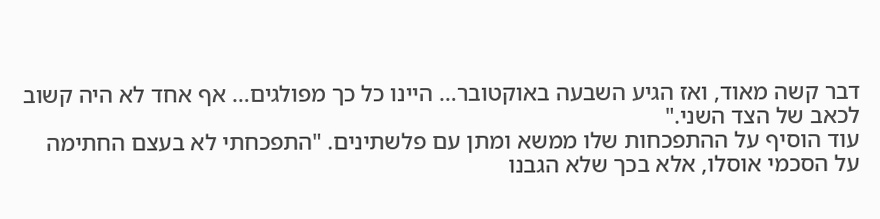דבר קשה מאוד, ואז הגיע השבעה באוקטובר… היינו כל כך מפולגים… אף אחד לא היה קשוב לכאב של הצד השני."
עוד הוסיף על ההתפכחות שלו ממשא ומתן עם פלשתינים. "התפכחתי לא בעצם החתימה על הסכמי אוסלו, אלא בכך שלא הגבנו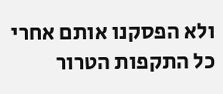ולא הפסקנו אותם אחרי כל התקפות הטרור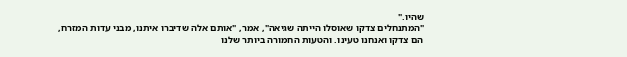שהיו."
"המתנחלים צדקו שאוסלו הייתה שגיאה", אמר, "אותם אלה שדיברו איתנו, מבני עדות המזרח, הם צדקו ואנחנו טעינו. והטעות החמורה ביותר שלנו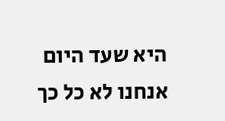היא שעד היום אנחנו לא כל כך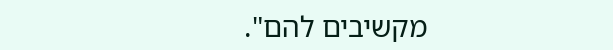מקשיבים להם".